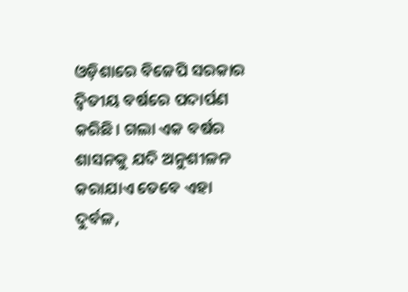ଓଡ଼ିଶାରେ ବିଜେପି ସରକାର ଦ୍ୱିତୀୟ ବର୍ଷରେ ପଦାର୍ପଣ କରିଛି। ଗଲା ଏକ ବର୍ଷର ଶାସନକୁ ଯଦି ଅନୁଶୀଳନ କରାଯାଏ ତେବେ ଏହା ଦୁର୍ବଳ,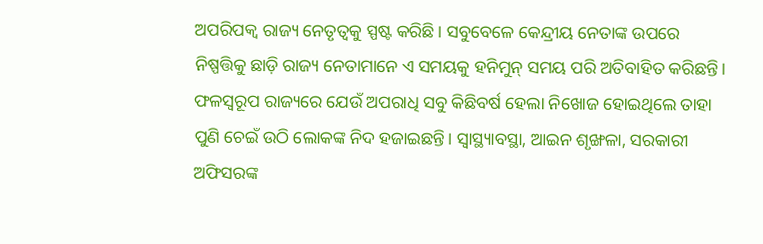ଅପରିପକ୍ୱ ରାଜ୍ୟ ନେତୃତ୍ୱକୁ ସ୍ପଷ୍ଟ କରିଛି। ସବୁବେଳେ କେନ୍ଦ୍ରୀୟ ନେତାଙ୍କ ଉପରେ ନିଷ୍ପତ୍ତିକୁ ଛାଡ଼ି ରାଜ୍ୟ ନେତାମାନେ ଏ ସମୟକୁ ହନିମୁନ୍ ସମୟ ପରି ଅତିବାହିତ କରିଛନ୍ତି। ଫଳସ୍ୱରୂପ ରାଜ୍ୟରେ ଯେଉଁ ଅପରାଧି ସବୁ କିଛିବର୍ଷ ହେଲା ନିଖୋଜ ହୋଇଥିଲେ ତାହା ପୁଣି ଚେଇଁ ଉଠି ଲୋକଙ୍କ ନିଦ ହଜାଇଛନ୍ତି। ସ୍ୱାସ୍ଥ୍ୟାବସ୍ଥା, ଆଇନ ଶୃଙ୍ଖଳା, ସରକାରୀ ଅଫିସରଙ୍କ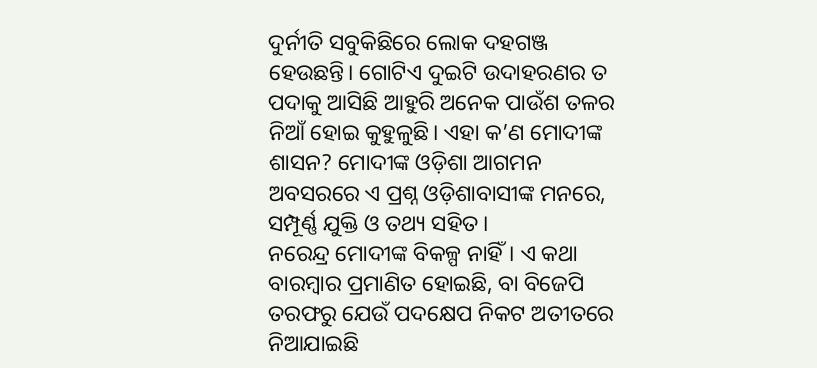ଦୁର୍ନୀତି ସବୁକିଛିରେ ଲୋକ ଦହଗଞ୍ଜ ହେଉଛନ୍ତି। ଗୋଟିଏ ଦୁଇଟି ଉଦାହରଣର ତ ପଦାକୁ ଆସିଛି ଆହୁରି ଅନେକ ପାଉଁଶ ତଳର ନିଆଁ ହୋଇ କୁହୁଳୁଛି। ଏହା କ’ଣ ମୋଦୀଙ୍କ ଶାସନ? ମୋଦୀଙ୍କ ଓଡ଼ିଶା ଆଗମନ ଅବସରରେ ଏ ପ୍ରଶ୍ନ ଓଡ଼ିଶାବାସୀଙ୍କ ମନରେ, ସମ୍ପୂର୍ଣ୍ଣ ଯୁକ୍ତି ଓ ତଥ୍ୟ ସହିତ।
ନରେନ୍ଦ୍ର ମୋଦୀଙ୍କ ବିକଳ୍ପ ନାହିଁ। ଏ କଥା ବାରମ୍ବାର ପ୍ରମାଣିତ ହୋଇଛି, ବା ବିଜେପି ତରଫରୁ ଯେଉଁ ପଦକ୍ଷେପ ନିକଟ ଅତୀତରେ ନିଆଯାଇଛି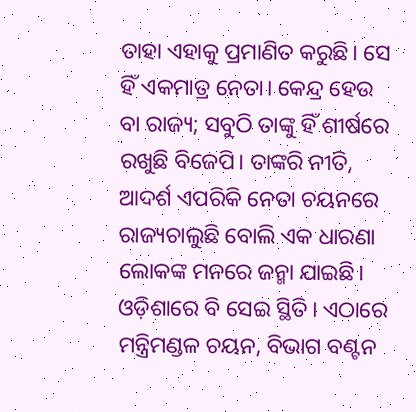ତାହା ଏହାକୁ ପ୍ରମାଣିତ କରୁଛି। ସେ ହିଁ ଏକମାତ୍ର ନେତା। କେନ୍ଦ୍ର ହେଉ ବା ରାଜ୍ୟ; ସବୁଠି ତାଙ୍କୁ ହିଁ ଶୀର୍ଷରେ ରଖୁଛି ବିଜେପି। ତାଙ୍କରି ନୀତି, ଆଦର୍ଶ ଏପରିକି ନେତା ଚୟନରେ ରାଜ୍ୟଚାଲୁଛି ବୋଲି ଏକ ଧାରଣା ଲୋକଙ୍କ ମନରେ ଜନ୍ମା ଯାଇଛି। ଓଡ଼ିଶାରେ ବି ସେଇ ସ୍ଥିତି। ଏଠାରେ ମନ୍ତ୍ରିମଣ୍ଡଳ ଚୟନ, ବିଭାଗ ବଣ୍ଟନ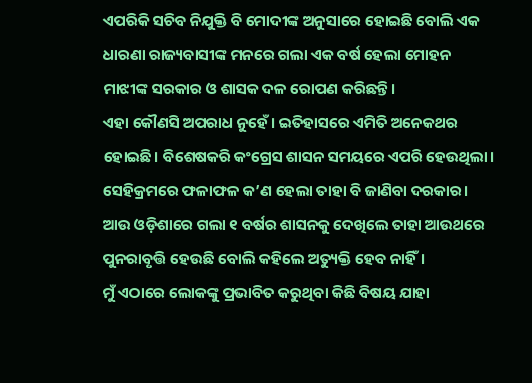ଏପରିକି ସଚିବ ନିଯୁକ୍ତି ବି ମୋଦୀଙ୍କ ଅନୁସାରେ ହୋଇଛି ବୋଲି ଏକ ଧାରଣା ରାଜ୍ୟବାସୀଙ୍କ ମନରେ ଗଲା ଏକ ବର୍ଷ ହେଲା ମୋହନ ମାଝୀଙ୍କ ସରକାର ଓ ଶାସକ ଦଳ ରୋପଣ କରିଛନ୍ତି।
ଏହା କୌଣସି ଅପରାଧ ନୁହେଁ। ଇତିହାସରେ ଏମିତି ଅନେକଥର ହୋଇଛି। ବିଶେଷକରି କଂଗ୍ରେସ ଶାସନ ସମୟରେ ଏପରି ହେଉଥିଲା। ସେହିକ୍ରମରେ ଫଳାଫଳ କ’ଣ ହେଲା ତାହା ବି ଜାଣିବା ଦରକାର। ଆଉ ଓଡ଼ିଶାରେ ଗଲା ୧ ବର୍ଷର ଶାସନକୁ ଦେଖିଲେ ତାହା ଆଉଥରେ ପୁନରାବୃତ୍ତି ହେଉଛି ବୋଲି କହିଲେ ଅତ୍ୟୁକ୍ତି ହେବ ନାହିଁ।
ମୁଁ ଏଠାରେ ଲୋକଙ୍କୁ ପ୍ରଭାବିତ କରୁଥିବା କିଛି ବିଷୟ ଯାହା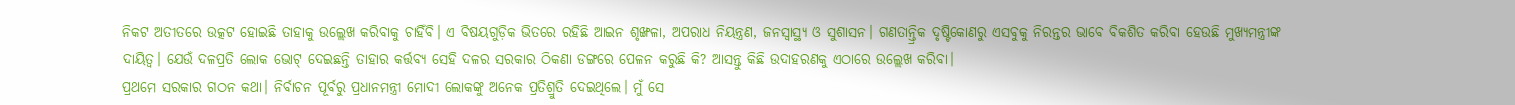ନିକଟ ଅତୀତରେ ଉତ୍କଟ ହୋଇଛି ତାହାକୁ ଉଲ୍ଲେଖ କରିବାକୁ ଚାହିଁବି। ଏ ବିଷୟଗୁଡ଼ିକ ଭିତରେ ରହିଛି ଆଇନ ଶୃଙ୍ଖଳା, ଅପରାଧ ନିୟନ୍ତ୍ରଣ, ଜନସ୍ୱାସ୍ଥ୍ୟ ଓ ସୁଶାସନ। ଗଣତାନ୍ତ୍ରିକ ଦୃଷ୍ଟିକୋଣରୁ ଏସବୁକୁ ନିରନ୍ତର ଭାବେ ବିକଶିତ କରିବା ହେଉଛି ମୁଖ୍ୟମନ୍ତ୍ରୀଙ୍କ ଦାୟିତ୍ୱ। ଯେଉଁ ଦଳପ୍ରତି ଲୋକ ଭୋଟ୍ ଦେଇଛନ୍ତି ତାହାର କର୍ତ୍ତବ୍ୟ ସେହି ଦଳର ସରକାର ଠିକଣା ଡଙ୍ଗରେ ପେଳନ କରୁଛି କି? ଆସନ୍ତୁ କିଛି ଉଦାହରଣକୁ ଏଠାରେ ଉଲ୍ଲେଖ କରିବା।
ପ୍ରଥମେ ସରକାର ଗଠନ କଥା। ନିର୍ବାଚନ ପୂର୍ବରୁ ପ୍ରଧାନମନ୍ତ୍ରୀ ମୋଦୀ ଲୋକଙ୍କୁ ଅନେକ ପ୍ରତିଶ୍ରୁତି ଦେଇଥିଲେ। ମୁଁ ସେ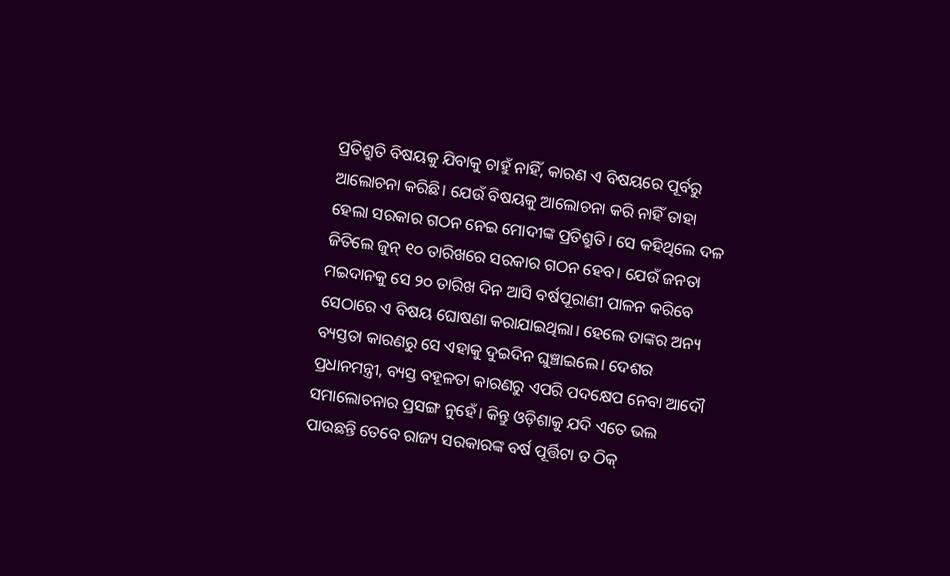ପ୍ରତିଶ୍ରୁତି ବିଷୟକୁ ଯିବାକୁ ଚାହୁଁ ନାହିଁ, କାରଣ ଏ ବିଷୟରେ ପୂର୍ବରୁ ଆଲୋଚନା କରିଛି। ଯେଉଁ ବିଷୟକୁ ଆଲୋଚନା କରି ନାହିଁ ତାହା ହେଲା ସରକାର ଗଠନ ନେଇ ମୋଦୀଙ୍କ ପ୍ରତିଶ୍ରୁତି। ସେ କହିଥିଲେ ଦଳ ଜିତିଲେ ଜୁନ୍ ୧୦ ତାରିଖରେ ସରକାର ଗଠନ ହେବ। ଯେଉଁ ଜନତା ମଇଦାନକୁ ସେ ୨୦ ତାରିଖ ଦିନ ଆସି ବର୍ଷପୂରାଣୀ ପାଳନ କରିବେ ସେଠାରେ ଏ ବିଷୟ ଘୋଷଣା କରାଯାଇଥିଲା। ହେଲେ ତାଙ୍କର ଅନ୍ୟ ବ୍ୟସ୍ତତା କାରଣରୁ ସେ ଏହାକୁ ଦୁଇଦିନ ଘୁଞ୍ଚାଇଲେ। ଦେଶର ପ୍ରଧାନମନ୍ତ୍ରୀ, ବ୍ୟସ୍ତ ବହୂଳତା କାରଣରୁ ଏପରି ପଦକ୍ଷେପ ନେବା ଆଦୌ ସମାଲୋଚନାର ପ୍ରସଙ୍ଗ ନୁହେଁ। କିନ୍ତୁ ଓଡ଼ିଶାକୁ ଯଦି ଏତେ ଭଲ ପାଉଛନ୍ତି ତେବେ ରାଜ୍ୟ ସରକାରଙ୍କ ବର୍ଷ ପୂର୍ତ୍ତିଟା ତ ଠିକ୍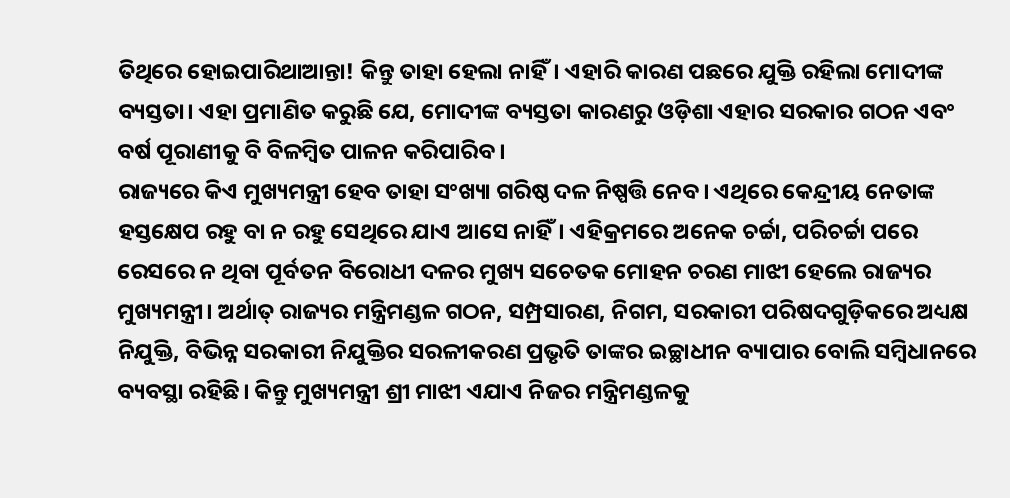ତିଥିରେ ହୋଇପାରିଥାଆନ୍ତା! କିନ୍ତୁ ତାହା ହେଲା ନାହିଁ। ଏହାରି କାରଣ ପଛରେ ଯୁକ୍ତି ରହିଲା ମୋଦୀଙ୍କ ବ୍ୟସ୍ତତା। ଏହା ପ୍ରମାଣିତ କରୁଛି ଯେ, ମୋଦୀଙ୍କ ବ୍ୟସ୍ତତା କାରଣରୁ ଓଡ଼ିଶା ଏହାର ସରକାର ଗଠନ ଏବଂ ବର୍ଷ ପୂରାଣୀକୁ ବି ବିଳମ୍ବିତ ପାଳନ କରିପାରିବ।
ରାଜ୍ୟରେ କିଏ ମୁଖ୍ୟମନ୍ତ୍ରୀ ହେବ ତାହା ସଂଖ୍ୟା ଗରିଷ୍ଠ ଦଳ ନିଷ୍ପତ୍ତି ନେବ। ଏଥିରେ କେନ୍ଦ୍ରୀୟ ନେତାଙ୍କ ହସ୍ତକ୍ଷେପ ରହୁ ବା ନ ରହୁ ସେଥିରେ ଯାଏ ଆସେ ନାହିଁ। ଏହିକ୍ରମରେ ଅନେକ ଚର୍ଚ୍ଚା, ପରିଚର୍ଚ୍ଚା ପରେ ରେସରେ ନ ଥିବା ପୂର୍ବତନ ବିରୋଧୀ ଦଳର ମୁଖ୍ୟ ସଚେତକ ମୋହନ ଚରଣ ମାଝୀ ହେଲେ ରାଜ୍ୟର ମୁଖ୍ୟମନ୍ତ୍ରୀ। ଅର୍ଥାତ୍ ରାଜ୍ୟର ମନ୍ତ୍ରିମଣ୍ଡଳ ଗଠନ, ସମ୍ପ୍ରସାରଣ, ନିଗମ, ସରକାରୀ ପରିଷଦଗୁଡ଼ିକରେ ଅଧ୍ୟକ୍ଷ ନିଯୁକ୍ତି, ବିଭିନ୍ନ ସରକାରୀ ନିଯୁକ୍ତିର ସରଳୀକରଣ ପ୍ରଭୃତି ତାଙ୍କର ଇଚ୍ଛାଧୀନ ବ୍ୟାପାର ବୋଲି ସମ୍ବିଧାନରେ ବ୍ୟବସ୍ଥା ରହିଛି। କିନ୍ତୁ ମୁଖ୍ୟମନ୍ତ୍ରୀ ଶ୍ରୀ ମାଝୀ ଏଯାଏ ନିଜର ମନ୍ତ୍ରିମଣ୍ଡଳକୁ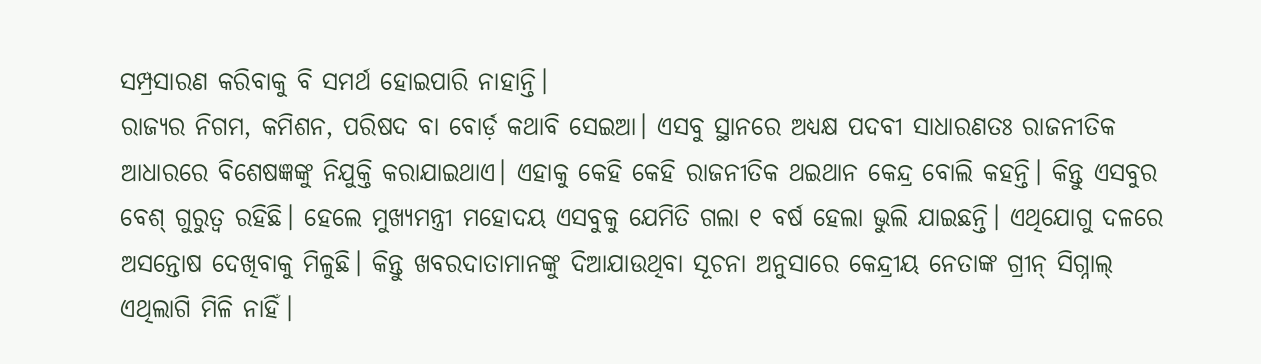ସମ୍ପ୍ରସାରଣ କରିବାକୁ ବି ସମର୍ଥ ହୋଇପାରି ନାହାନ୍ତି।
ରାଜ୍ୟର ନିଗମ, କମିଶନ, ପରିଷଦ ବା ବୋର୍ଡ଼ କଥାବି ସେଇଆ। ଏସବୁ ସ୍ଥାନରେ ଅଧ୍ୟକ୍ଷ ପଦବୀ ସାଧାରଣତଃ ରାଜନୀତିକ ଆଧାରରେ ବିଶେଷଜ୍ଞଙ୍କୁ ନିଯୁକ୍ତି କରାଯାଇଥାଏ। ଏହାକୁ କେହି କେହି ରାଜନୀତିକ ଥଇଥାନ କେନ୍ଦ୍ର ବୋଲି କହନ୍ତି। କିନ୍ତୁ ଏସବୁର ବେଶ୍ ଗୁରୁତ୍ୱ ରହିଛି। ହେଲେ ମୁଖ୍ୟମନ୍ତ୍ରୀ ମହୋଦୟ ଏସବୁକୁ ଯେମିତି ଗଲା ୧ ବର୍ଷ ହେଲା ଭୁଲି ଯାଇଛନ୍ତି। ଏଥିଯୋଗୁ ଦଳରେ ଅସନ୍ତୋଷ ଦେଖିବାକୁ ମିଳୁଛି। କିନ୍ତୁ ଖବରଦାତାମାନଙ୍କୁ ଦିଆଯାଉଥିବା ସୂଚନା ଅନୁସାରେ କେନ୍ଦ୍ରୀୟ ନେତାଙ୍କ ଗ୍ରୀନ୍ ସିଗ୍ନାଲ୍ ଏଥିଲାଗି ମିଳି ନାହିଁ।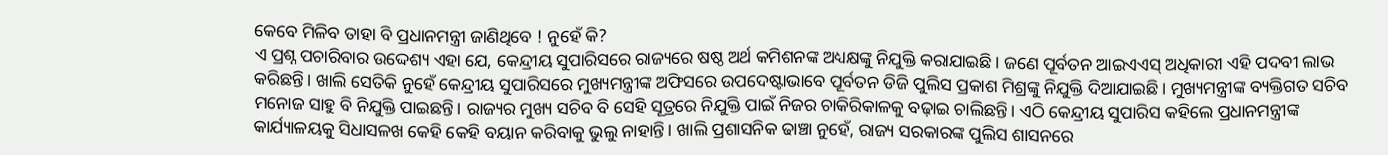କେବେ ମିଳିବ ତାହା ବି ପ୍ରଧାନମନ୍ତ୍ରୀ ଜାଣିଥିବେ ! ନୁହେଁ କି?
ଏ ପ୍ରଶ୍ନ ପଚାରିବାର ଉଦ୍ଦେଶ୍ୟ ଏହା ଯେ, କେନ୍ଦ୍ରୀୟ ସୁପାରିସରେ ରାଜ୍ୟରେ ଷଷ୍ଠ ଅର୍ଥ କମିଶନଙ୍କ ଅଧ୍ୟକ୍ଷଙ୍କୁ ନିଯୁକ୍ତି କରାଯାଇଛି। ଜଣେ ପୂର୍ବତନ ଆଇଏଏସ୍ ଅଧିକାରୀ ଏହି ପଦବୀ ଲାଭ କରିଛନ୍ତି। ଖାଲି ସେତିକି ନୁହେଁ କେନ୍ଦ୍ରୀୟ ସୁପାରିସରେ ମୁଖ୍ୟମନ୍ତ୍ରୀଙ୍କ ଅଫିସରେ ଉପଦେଷ୍ଟାଭାବେ ପୂର୍ବତନ ଡିଜି ପୁଲିସ ପ୍ରକାଶ ମିଶ୍ରଙ୍କୁ ନିଯୁକ୍ତି ଦିଆଯାଇଛି। ମୁଖ୍ୟମନ୍ତ୍ରୀଙ୍କ ବ୍ୟକ୍ତିଗତ ସଚିବ ମନୋଜ ସାହୁ ବି ନିଯୁକ୍ତି ପାଇଛନ୍ତି। ରାଜ୍ୟର ମୁଖ୍ୟ ସଚିବ ବି ସେହି ସୂତ୍ରରେ ନିଯୁକ୍ତି ପାଇଁ ନିଜର ଚାକିରିକାଳକୁ ବଢ଼ାଇ ଚାଲିଛନ୍ତି। ଏଠି କେନ୍ଦ୍ରୀୟ ସୁପାରିସ କହିଲେ ପ୍ରଧାନମନ୍ତ୍ରୀଙ୍କ କାର୍ଯ୍ୟାଳୟକୁ ସିଧାସଳଖ କେହି କେହି ବୟାନ କରିବାକୁ ଭୁଲୁ ନାହାନ୍ତି। ଖାଲି ପ୍ରଶାସନିକ ଢାଞ୍ଚା ନୁହେଁ, ରାଜ୍ୟ ସରକାରଙ୍କ ପୁଲିସ ଶାସନରେ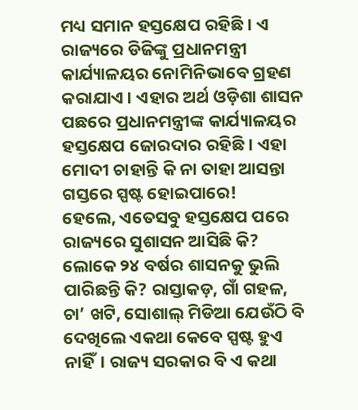ମଧ୍ୟ ସମାନ ହସ୍ତକ୍ଷେପ ରହିଛି। ଏ ରାଜ୍ୟରେ ଡିଜିଙ୍କୁ ପ୍ରଧାନମନ୍ତ୍ରୀ କାର୍ଯ୍ୟାଳୟର ନୋମିନିଭାବେ ଗ୍ରହଣ କରାଯାଏ। ଏହାର ଅର୍ଥ ଓଡ଼ିଶା ଶାସନ ପଛରେ ପ୍ରଧାନମନ୍ତ୍ରୀଙ୍କ କାର୍ଯ୍ୟାଳୟର ହସ୍ତକ୍ଷେପ ଜୋରଦାର ରହିଛି। ଏହା ମୋଦୀ ଚାହାନ୍ତି କି ନା ତାହା ଆସନ୍ତା ଗସ୍ତରେ ସ୍ପଷ୍ଟ ହୋଇପାରେ!
ହେଲେ, ଏତେସବୁ ହସ୍ତକ୍ଷେପ ପରେ ରାଜ୍ୟରେ ସୁଶାସନ ଆସିଛି କି? ଲୋକେ ୨୪ ବର୍ଷର ଶାସନକୁ ଭୁଲି ପାରିଛନ୍ତି କି? ରାସ୍ତାକଡ଼, ଗାଁ ଗହଳ, ଚା’ ଖଟି, ସୋଶାଲ୍ ମିଡିଆ ଯେଉଁଠି ବି ଦେଖିଲେ ଏକଥା କେବେ ସ୍ପଷ୍ଟ ହୁଏ ନାହିଁ। ରାଜ୍ୟ ସରକାର ବି ଏ କଥା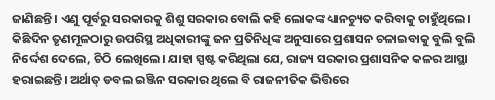ଜାଣିଛନ୍ତି। ଏଣୁ ପୂର୍ବରୁ ସରକାରକୁ ଶିଶୁ ସରକାର ବୋଲି କହି ଲୋକଙ୍କ ଧ୍ୟାନଚ୍ୟୁତ କରିବାକୁ ଚାହୁଁଥିଲେ। କିଛିଦିନ ତୃଣମୂଳଠାରୁ ଉପରିସ୍ଥ ଅଧିକାରୀଙ୍କୁ ଜନ ପ୍ରତିନିଧିଙ୍କ ଅନୁସାରେ ପ୍ରଶାସନ ଚଳାଇବାକୁ ବୁଲି ବୁଲି ନିର୍ଦ୍ଦେଶ ଦେଲେ, ଚିଠି ଲେଖିଲେ। ଯାହା ସ୍ପଷ୍ଟ କରିଥିଲା ଯେ, ରାଜ୍ୟ ସରକାର ପ୍ରଶାସନିକ କଳର ଆସ୍ଥା ହରାଇଛନ୍ତି। ଅର୍ଥାତ୍ ଡବଲ ଇଞ୍ଜିନ ସରକାର ଥିଲେ ବି ରାଜନୀତିକ ଭିତ୍ତିରେ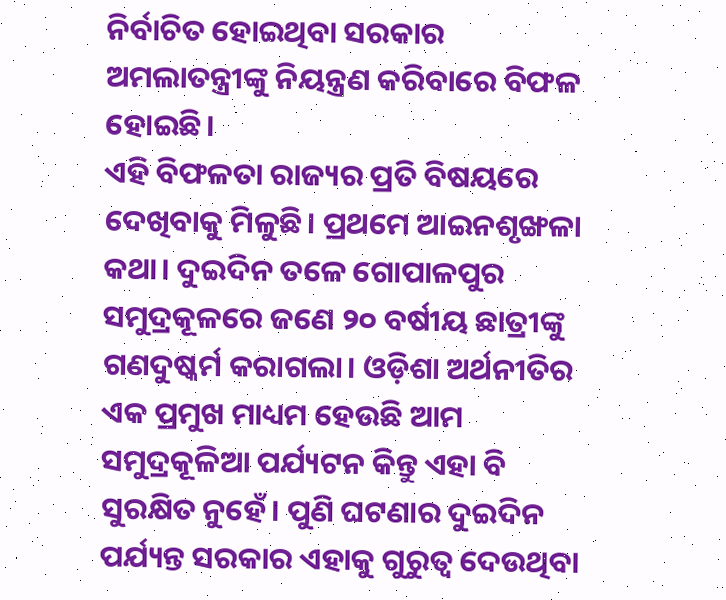ନିର୍ବାଚିତ ହୋଇଥିବା ସରକାର ଅମଲାତନ୍ତ୍ରୀଙ୍କୁ ନିୟନ୍ତ୍ରଣ କରିବାରେ ବିଫଳ ହୋଇଛି।
ଏହି ବିଫଳତା ରାଜ୍ୟର ପ୍ରତି ବିଷୟରେ ଦେଖିବାକୁ ମିଳୁଛି। ପ୍ରଥମେ ଆଇନଶୃଙ୍ଖଳା କଥା। ଦୁଇଦିନ ତଳେ ଗୋପାଳପୁର ସମୁଦ୍ରକୂଳରେ ଜଣେ ୨୦ ବର୍ଷୀୟ ଛାତ୍ରୀଙ୍କୁ ଗଣଦୁଷ୍କର୍ମ କରାଗଲା। ଓଡ଼ିଶା ଅର୍ଥନୀତିର ଏକ ପ୍ରମୁଖ ମାଧ୍ୟମ ହେଉଛି ଆମ ସମୁଦ୍ରକୂଳିଆ ପର୍ଯ୍ୟଟନ କିନ୍ତୁ ଏହା ବି ସୁରକ୍ଷିତ ନୁହେଁ। ପୁଣି ଘଟଣାର ଦୁଇଦିନ ପର୍ଯ୍ୟନ୍ତ ସରକାର ଏହାକୁ ଗୁରୁତ୍ୱ ଦେଉଥିବା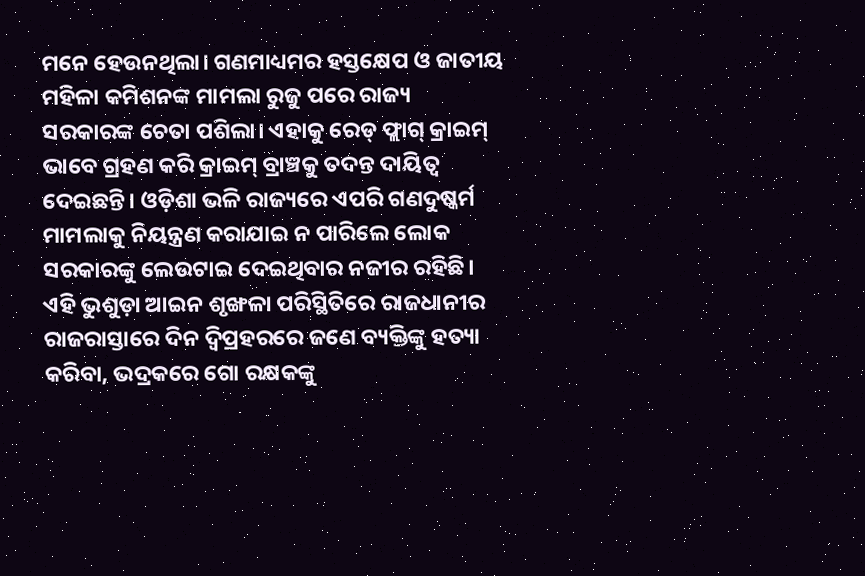ମନେ ହେଉନଥିଲା। ଗଣମାଧ୍ୟମର ହସ୍ତକ୍ଷେପ ଓ ଜାତୀୟ ମହିଳା କମିଶନଙ୍କ ମାମଲା ରୁଜୁ ପରେ ରାଜ୍ୟ ସରକାରଙ୍କ ଚେତା ପଶିଲା। ଏହାକୁ ରେଡ୍ ଫ୍ଲାଗ୍ କ୍ରାଇମ୍ ଭାବେ ଗ୍ରହଣ କରି କ୍ରାଇମ୍ ବ୍ରାଞ୍ଚକୁ ତଦନ୍ତ ଦାୟିତ୍ୱ ଦେଇଛନ୍ତି। ଓଡ଼ିଶା ଭଳି ରାଜ୍ୟରେ ଏପରି ଗଣଦୁଷ୍କର୍ମ ମାମଲାକୁ ନିୟନ୍ତ୍ରଣ କରାଯାଇ ନ ପାରିଲେ ଲୋକ ସରକାରଙ୍କୁ ଲେଉଟାଇ ଦେଇଥିବାର ନଜୀର ରହିଛି।
ଏହି ଭୁଶୁଡ଼ା ଆଇନ ଶୃଙ୍ଖଳା ପରିସ୍ଥିତିରେ ରାଜଧାନୀର ରାଜରାସ୍ତାରେ ଦିନ ଦ୍ୱିପ୍ରହରରେ ଜଣେ ବ୍ୟକ୍ତିଙ୍କୁ ହତ୍ୟା କରିବା, ଭଦ୍ରକରେ ଗୋ ରକ୍ଷକଙ୍କୁ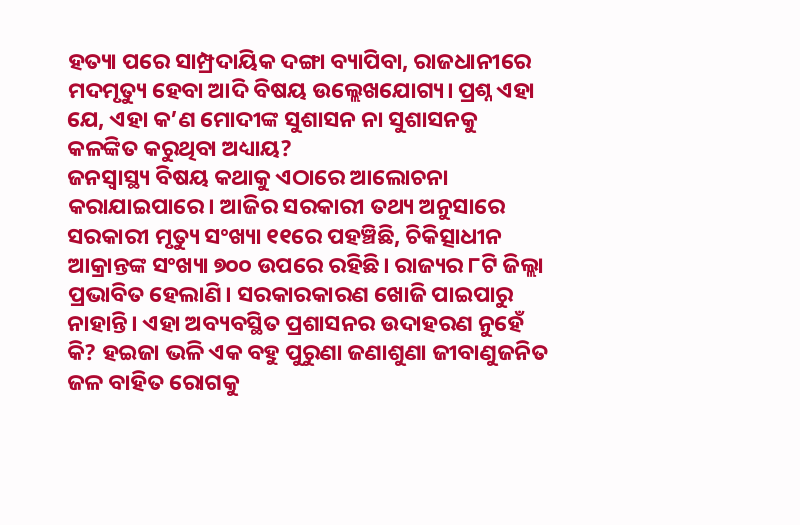ହତ୍ୟା ପରେ ସାମ୍ପ୍ରଦାୟିକ ଦଙ୍ଗା ବ୍ୟାପିବା, ରାଜଧାନୀରେ ମଦମୃତ୍ୟୁ ହେବା ଆଦି ବିଷୟ ଉଲ୍ଲେଖଯୋଗ୍ୟ। ପ୍ରଶ୍ନ ଏହା ଯେ, ଏହା କ’ଣ ମୋଦୀଙ୍କ ସୁଶାସନ ନା ସୁଶାସନକୁ କଳଙ୍କିତ କରୁଥିବା ଅଧ୍ୟାୟ?
ଜନସ୍ୱାସ୍ଥ୍ୟ ବିଷୟ କଥାକୁ ଏଠାରେ ଆଲୋଚନା କରାଯାଇପାରେ। ଆଜିର ସରକାରୀ ତଥ୍ୟ ଅନୁସାରେ ସରକାରୀ ମୃତ୍ୟୁ ସଂଖ୍ୟା ୧୧ରେ ପହଞ୍ଚିଛି, ଚିକିତ୍ସାଧୀନ ଆକ୍ରାନ୍ତଙ୍କ ସଂଖ୍ୟା ୭୦୦ ଉପରେ ରହିଛି। ରାଜ୍ୟର ୮ଟି ଜିଲ୍ଲା ପ୍ରଭାବିତ ହେଲାଣି। ସରକାରକାରଣ ଖୋଜି ପାଇପାରୁ ନାହାନ୍ତି। ଏହା ଅବ୍ୟବସ୍ଥିତ ପ୍ରଶାସନର ଉଦାହରଣ ନୁହେଁ କି? ହଇଜା ଭଳି ଏକ ବହୁ ପୁରୁଣା ଜଣାଶୁଣା ଜୀବାଣୁଜନିତ ଜଳ ବାହିତ ରୋଗକୁ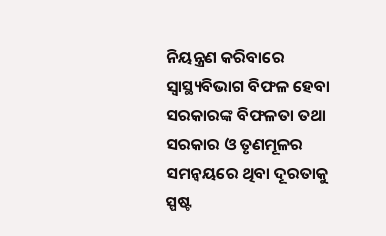ନିୟନ୍ତ୍ରଣ କରିବାରେ ସ୍ୱାସ୍ଥ୍ୟବିଭାଗ ବିଫଳ ହେବା ସରକାରଙ୍କ ବିଫଳତା ତଥା ସରକାର ଓ ତୃଣମୂଳର ସମନ୍ୱୟରେ ଥିବା ଦୂରତାକୁ ସ୍ପଷ୍ଟ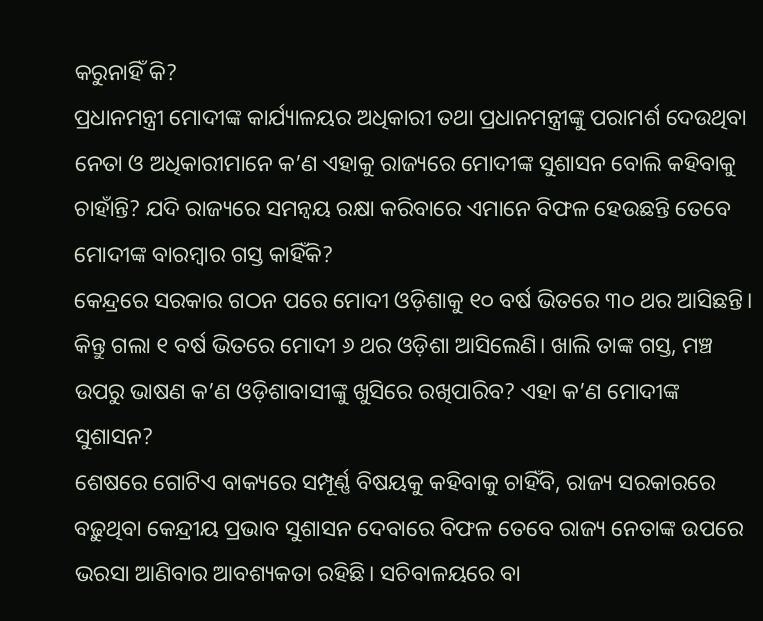କରୁନାହିଁ କି?
ପ୍ରଧାନମନ୍ତ୍ରୀ ମୋଦୀଙ୍କ କାର୍ଯ୍ୟାଳୟର ଅଧିକାରୀ ତଥା ପ୍ରଧାନମନ୍ତ୍ରୀଙ୍କୁ ପରାମର୍ଶ ଦେଉଥିବା ନେତା ଓ ଅଧିକାରୀମାନେ କ’ଣ ଏହାକୁ ରାଜ୍ୟରେ ମୋଦୀଙ୍କ ସୁଶାସନ ବୋଲି କହିବାକୁ ଚାହାଁନ୍ତି? ଯଦି ରାଜ୍ୟରେ ସମନ୍ୱୟ ରକ୍ଷା କରିବାରେ ଏମାନେ ବିଫଳ ହେଉଛନ୍ତି ତେବେ ମୋଦୀଙ୍କ ବାରମ୍ବାର ଗସ୍ତ କାହିଁକି?
କେନ୍ଦ୍ରରେ ସରକାର ଗଠନ ପରେ ମୋଦୀ ଓଡ଼ିଶାକୁ ୧୦ ବର୍ଷ ଭିତରେ ୩୦ ଥର ଆସିଛନ୍ତି। କିନ୍ତୁ ଗଲା ୧ ବର୍ଷ ଭିତରେ ମୋଦୀ ୬ ଥର ଓଡ଼ିଶା ଆସିଲେଣି। ଖାଲି ତାଙ୍କ ଗସ୍ତ, ମଞ୍ଚ ଉପରୁ ଭାଷଣ କ’ଣ ଓଡ଼ିଶାବାସୀଙ୍କୁ ଖୁସିରେ ରଖିପାରିବ? ଏହା କ’ଣ ମୋଦୀଙ୍କ ସୁଶାସନ?
ଶେଷରେ ଗୋଟିଏ ବାକ୍ୟରେ ସମ୍ପୂର୍ଣ୍ଣ ବିଷୟକୁ କହିବାକୁ ଚାହିଁବି, ରାଜ୍ୟ ସରକାରରେ ବଢ଼ୁଥିବା କେନ୍ଦ୍ରୀୟ ପ୍ରଭାବ ସୁଶାସନ ଦେବାରେ ବିଫଳ ତେବେ ରାଜ୍ୟ ନେତାଙ୍କ ଉପରେ ଭରସା ଆଣିବାର ଆବଶ୍ୟକତା ରହିଛି। ସଚିବାଳୟରେ ବା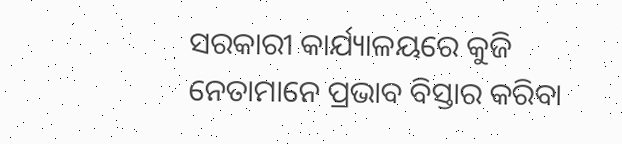ସରକାରୀ କାର୍ଯ୍ୟାଳୟରେ କୁଜି ନେତାମାନେ ପ୍ରଭାବ ବିସ୍ତାର କରିବା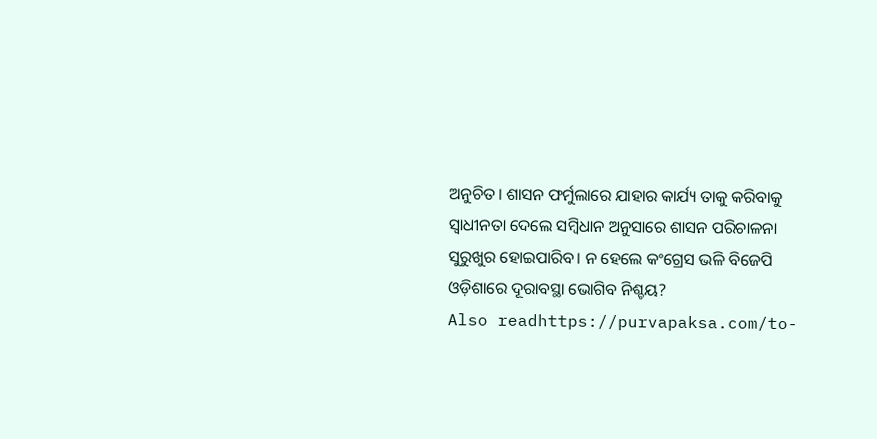ଅନୁଚିତ। ଶାସନ ଫର୍ମୁଲାରେ ଯାହାର କାର୍ଯ୍ୟ ତାକୁ କରିବାକୁ ସ୍ୱାଧୀନତା ଦେଲେ ସମ୍ବିଧାନ ଅନୁସାରେ ଶାସନ ପରିଚାଳନା ସୁରୁଖୁର ହୋଇପାରିବ। ନ ହେଲେ କଂଗ୍ରେସ ଭଳି ବିଜେପି ଓଡ଼ିଶାରେ ଦୂରାବସ୍ଥା ଭୋଗିବ ନିଶ୍ଚୟ?
Also readhttps://purvapaksa.com/to-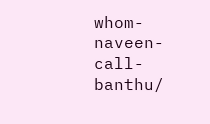whom-naveen-call-banthu/